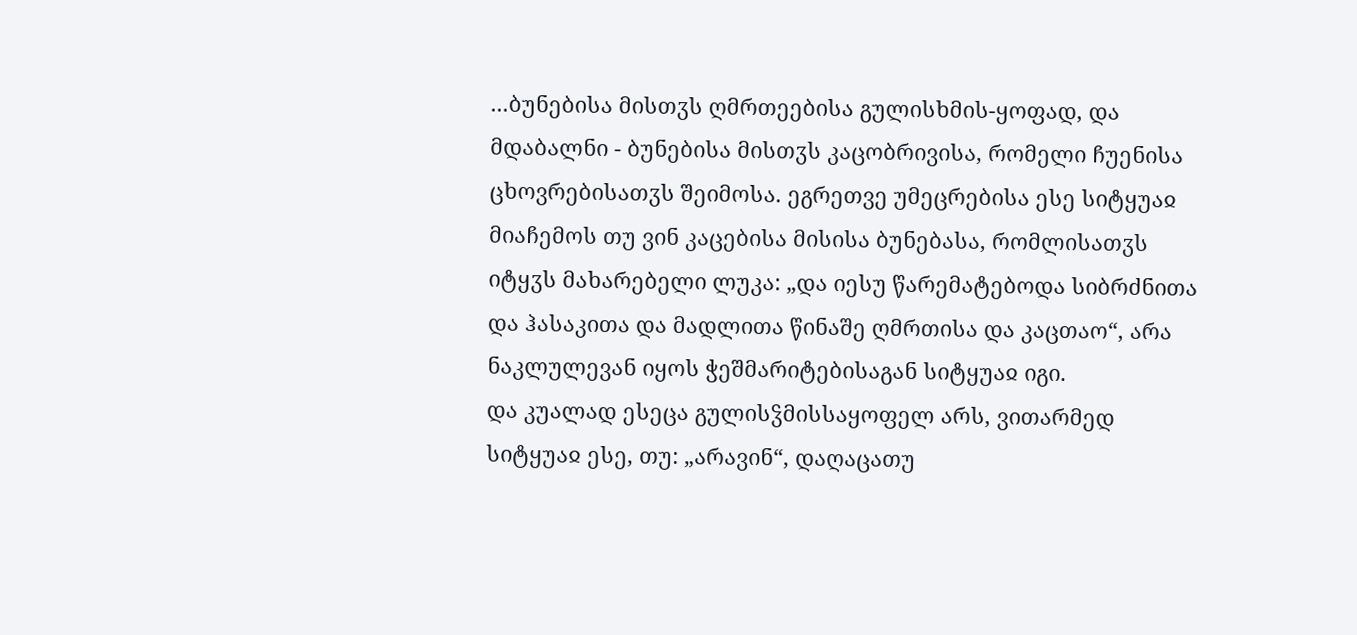...ბუნებისა მისთჳს ღმრთეებისა გულისხმის-ყოფად, და მდაბალნი - ბუნებისა მისთჳს კაცობრივისა, რომელი ჩუენისა ცხოვრებისათჳს შეიმოსა. ეგრეთვე უმეცრებისა ესე სიტყუაჲ მიაჩემოს თუ ვინ კაცებისა მისისა ბუნებასა, რომლისათჳს იტყჳს მახარებელი ლუკა: „და იესუ წარემატებოდა სიბრძნითა და ჰასაკითა და მადლითა წინაშე ღმრთისა და კაცთაო“, არა ნაკლულევან იყოს ჭეშმარიტებისაგან სიტყუაჲ იგი.
და კუალად ესეცა გულისჴმისსაყოფელ არს, ვითარმედ სიტყუაჲ ესე, თუ: „არავინ“, დაღაცათუ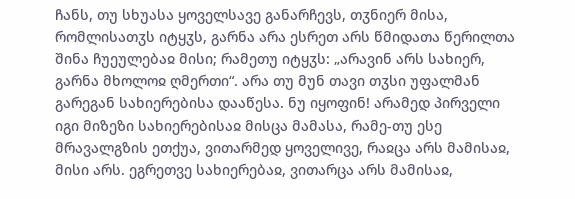ჩანს, თუ სხუასა ყოველსავე განარჩევს, თჳნიერ მისა, რომლისათჳს იტყჳს, გარნა არა ესრეთ არს წმიდათა წერილთა შინა ჩუეულებაჲ მისი; რამეთუ იტყჳს: „არავინ არს სახიერ, გარნა მხოლოჲ ღმერთი“. არა თუ მუნ თავი თჳსი უფალმან გარეგან სახიერებისა დააწესა. ნუ იყოფინ! არამედ პირველი იგი მიზეზი სახიერებისაჲ მისცა მამასა, რამე-თუ ესე მრავალგზის ეთქუა, ვითარმედ ყოველივე, რაჲცა არს მამისაჲ, მისი არს. ეგრეთვე სახიერებაჲ, ვითარცა არს მამისაჲ,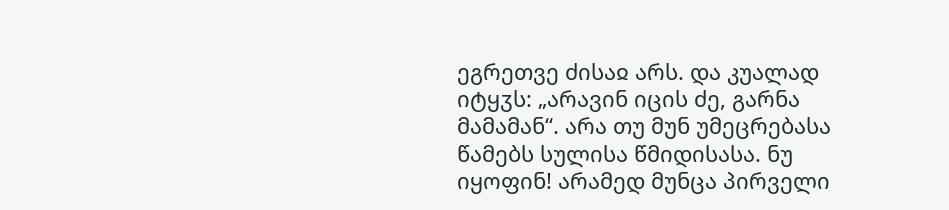ეგრეთვე ძისაჲ არს. და კუალად იტყჳს: „არავინ იცის ძე, გარნა მამამან“. არა თუ მუნ უმეცრებასა წამებს სულისა წმიდისასა. ნუ იყოფინ! არამედ მუნცა პირველი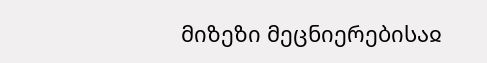მიზეზი მეცნიერებისაჲ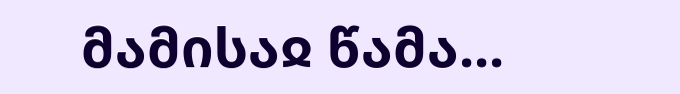მამისაჲ წამა...